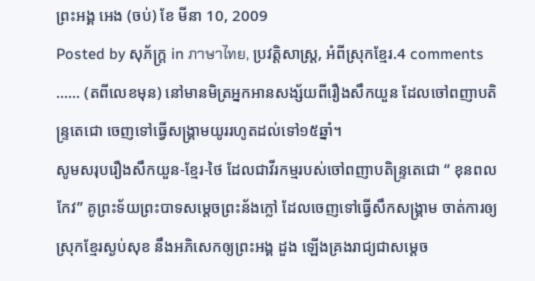ព្រះអង្គ អេង (ចប់) ខែ មីនា 10, 2009
Posted by សុភ័ក្ត្រ in ภาษาไทย, ប្រវត្តិសាស្ត្រ, អំពីស្រុកខ្មែរ.4 comments
…… (តពីលេខមុន) នៅមានមិត្រអ្នកអានសង្ស័យពីរឿងសឹកយួន ដែលចៅពញាបតិន្ទ្រតេជោ ចេញទៅធ្វើសង្គ្រាមយូររហូតដល់ទៅ១៥ឆ្នាំ។
សូមសរុបរឿងសឹកយួន-ខ្មែរ-ថៃ ដែលជាវីរកម្មរបស់ចៅពញាបតិន្ទ្រតេជោ “ ខុនពលកែវ” គូព្រះទ័យព្រះបាទសម្ដេចព្រះន័ងក្លៅ ដែលចេញទៅធ្វើសឹកសង្គ្រាម ចាត់ការឲ្យស្រុកខ្មែរស្ងប់សុខ នឹងអភិសេកឲ្យព្រះអង្គ ដួង ឡើងគ្រងរាជ្យជាសម្ដេច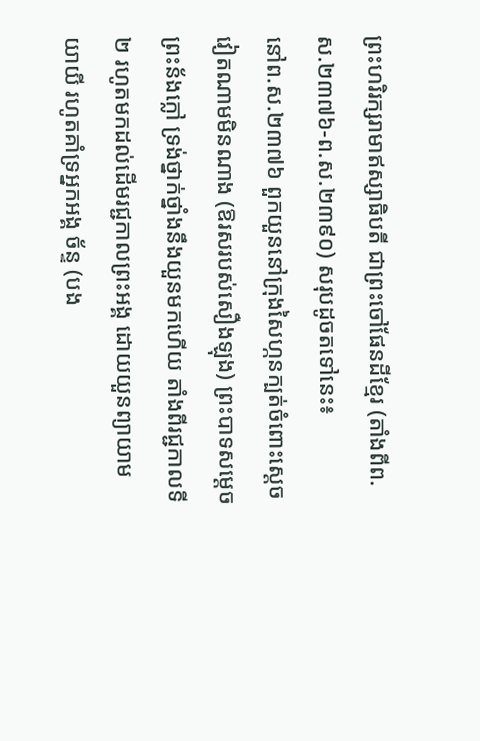ព្រះហរិរក្សរាមាឥស្សាធិបតី ជាព្រះចៅផែនដីខ្មែរ (តាំងពីព.ស.២៣៧៦-ព.ស.២៣៩០) សរុបដូចតទៅនេះ៖
នៅព.ស.២៣៧៦ ពួកយួននៅក្រុងសៃហ្កនក្បត់ចំពោះស្ដេចវៀតណាមមិនណាង (ឱរសរបស់សឿងឡុង) ព្រះបាទសម្ដេចព្រះន័ងក្លៅ ទ្រង់ថ្នាក់ថ្នាំងនឹងយួនមកហើយ តាំងពីរជ្ជកាលទី២ រហូតមកដល់ដើមរជ្ជកាលព្រះអង្គ ដោយយួនព្យាយាមយាយី រហូតគាំទ្រអ្នកអង្គ ច័ន្ទ (បង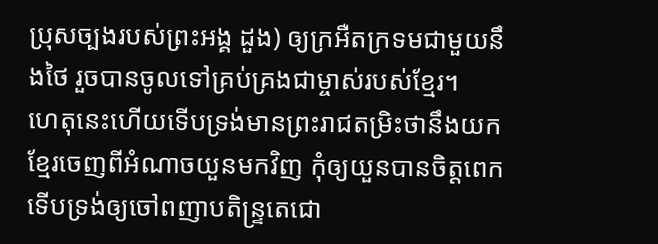ប្រុសច្បងរបស់ព្រះអង្គ ដួង) ឲ្យក្រអឺតក្រទមជាមួយនឹងថៃ រួចបានចូលទៅគ្រប់គ្រងជាម្ចាស់របស់ខ្មែរ។
ហេតុនេះហើយទើបទ្រង់មានព្រះរាជតម្រិះថានឹងយកខ្មែរចេញពីអំណាចយួនមកវិញ កុំឲ្យយួនបានចិត្តពេក ទើបទ្រង់ឲ្យចៅពញាបតិន្ទ្រតេជោ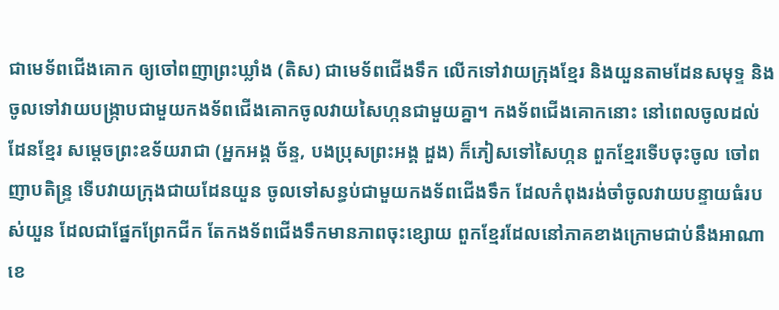ជាមេទ័ពជើងគោក ឲ្យចៅពញាព្រះឃ្លាំង (តិស) ជាមេទ័ពជើងទឹក លើកទៅវាយក្រុងខ្មែរ និងយួនតាមដែនសមុទ្ទ និងចូលទៅវាយបង្ក្រាបជាមួយកងទ័ពជើងគោកចូលវាយសៃហ្កនជាមួយគ្នា។ កងទ័ពជើងគោកនោះ នៅពេលចូលដល់ដែនខ្មែរ សម្ដេចព្រះឧទ័យរាជា (អ្នកអង្គ ច័ន្ទ, បងប្រុសព្រះអង្គ ដួង) ក៏ភៀសទៅសៃហ្កន ពួកខ្មែរទើបចុះចូល ចៅពញាបតិន្ទ្រ ទើបវាយក្រុងជាយដែនយួន ចូលទៅសន្ធប់ជាមួយកងទ័ពជើងទឹក ដែលកំពុងរង់ចាំចូលវាយបន្ទាយធំរបស់យួន ដែលជាផ្នែកព្រែកជីក តែកងទ័ពជើងទឹកមានភាពចុះខ្សោយ ពួកខ្មែរដែលនៅភាគខាងក្រោមជាប់នឹងអាណាខេ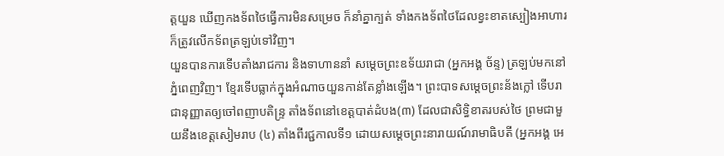ត្តយួន ឃើញកងទ័ពថៃធ្វើការមិនសម្រេច ក៏នាំគ្នាក្បត់ ទាំងកងទ័ពថៃដែលខ្វះខាតស្បៀងអាហារ ក៏ត្រូវលើកទ័ពត្រឡប់ទៅវិញ។
យួនបានការទើបតាំងរាជការ និងទាហាននាំ សម្ដេចព្រះឧទ័យរាជា (អ្នកអង្គ ច័ន្ទ) ត្រឡប់មកនៅភ្នំពេញវិញ។ ខ្មែរទើបធ្លាក់ក្នុងអំណាចយួនកាន់តែខ្លាំងឡើង។ ព្រះបាទសម្ដេចព្រះន័ងក្លៅ ទើបរាជានុញ្ញាតឲ្យចៅពញាបតិន្ទ្រ តាំងទ័ពនៅខេត្តបាត់ដំបង(៣) ដែលជាសិទ្ធិខាតរបស់ថៃ ព្រមជាមួយនឹងខេត្តសៀមរាប (៤) តាំងពីរជ្ជកាលទី១ ដោយសម្ដេចព្រះនារាយណ៍រាមាធិបតី (អ្នកអង្គ អេ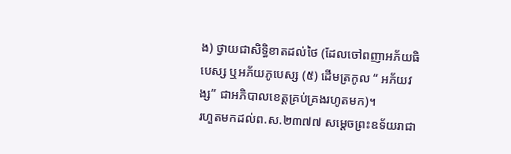ង) ថ្វាយជាសិទ្ធិខាតដល់ថៃ (ដែលចៅពញាអភ័យធិបេស្ស ឬអភ័យភូបេស្ស (៥) ដើមត្រកូល “ អភ័យវង្ស” ជាអភិបាលខេត្តគ្រប់គ្រងរហូតមក)។
រហួតមកដល់ព.ស.២៣៧៧ សម្ដេចព្រះឧទ័យរាជា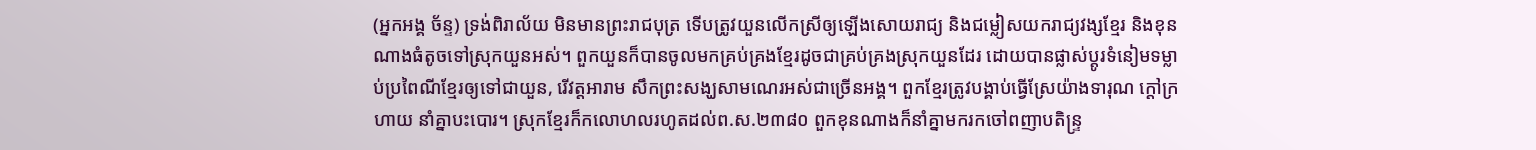(អ្នកអង្គ ច័ន្ទ) ទ្រង់ពិរាល័យ មិនមានព្រះរាជបុត្រ ទើបត្រូវយួនលើកស្រីឲ្យឡើងសោយរាជ្យ និងជម្លៀសយករាជ្យវង្សខ្មែរ និងខុនណាងធំតូចទៅស្រុកយួនអស់។ ពួកយួនក៏បានចូលមកគ្រប់គ្រងខ្មែរដូចជាគ្រប់គ្រងស្រុកយួនដែរ ដោយបានផ្លាស់ប្ដូរទំនៀមទម្លាប់ប្រពៃណីខ្មែរឲ្យទៅជាយួន, រើវត្តអារាម សឹកព្រះសង្ឃសាមណេរអស់ជាច្រើនអង្គ។ ពួកខ្មែរត្រូវបង្គាប់ធ្វើស្រែយ៉ាងទារុណ ក្ដៅក្រហាយ នាំគ្នាបះបោរ។ ស្រុកខ្មែរក៏កលោហលរហូតដល់ព.ស.២៣៨០ ពួកខុនណាងក៏នាំគ្នាមករកចៅពញាបតិន្ទ្រ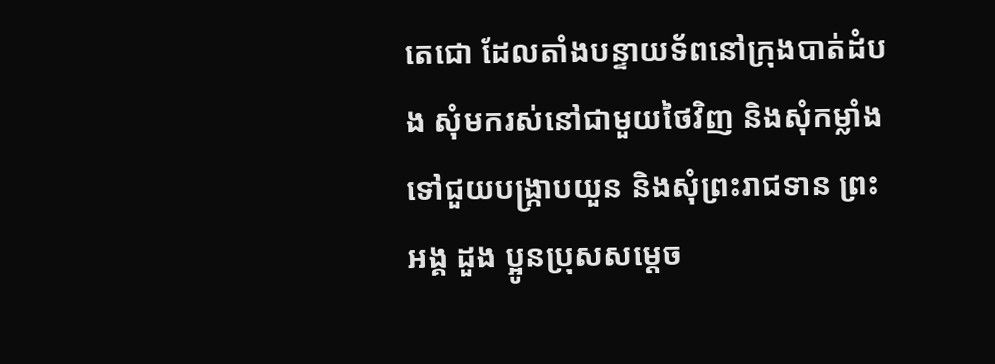តេជោ ដែលតាំងបន្ទាយទ័ពនៅក្រុងបាត់ដំបង សុំមករស់នៅជាមួយថៃវិញ និងសុំកម្លាំងទៅជួយបង្ក្រាបយួន និងសុំព្រះរាជទាន ព្រះអង្គ ដួង ប្អូនប្រុសសម្ដេច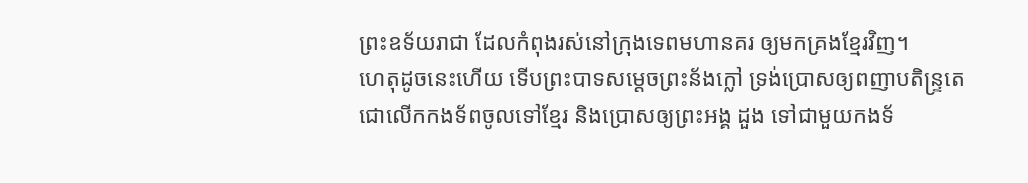ព្រះឧទ័យរាជា ដែលកំពុងរស់នៅក្រុងទេពមហានគរ ឲ្យមកគ្រងខ្មែរវិញ។
ហេតុដូចនេះហើយ ទើបព្រះបាទសម្ដេចព្រះន័ងក្លៅ ទ្រង់ប្រោសឲ្យពញាបតិន្ទ្រតេជោលើកកងទ័ពចូលទៅខ្មែរ និងប្រោសឲ្យព្រះអង្គ ដួង ទៅជាមួយកងទ័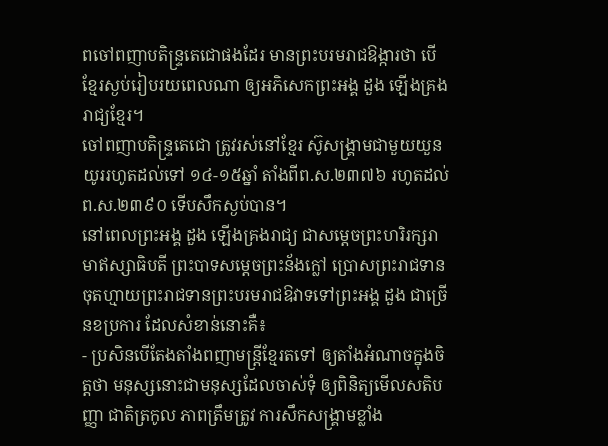ពចៅពញាបតិន្ទ្រតេជោផងដែរ មានព្រះបរមរាជឱង្ការថា បើខ្មែរស្ងប់រៀបរយពេលណា ឲ្យអភិសេកព្រះអង្គ ដួង ឡើងគ្រងរាជ្យខ្មែរ។
ចៅពញាបតិន្ទ្រតេជោ ត្រូវរស់នៅខ្មែរ ស៊ូសង្គ្រាមជាមួយយួនយូររហូតដល់ទៅ ១៤-១៥ឆ្នាំ តាំងពីព.ស.២៣៧៦ រហូតដល់ព.ស.២៣៩០ ទើបសឹកស្ងប់បាន។
នៅពេលព្រះអង្គ ដួង ឡើងគ្រងរាជ្យ ជាសម្ដេចព្រះហរិរក្សរាមាឥស្សាធិបតី ព្រះបាទសម្ដេចព្រះន័ងក្លៅ ប្រោសព្រះរាជទានចុតហ្មាយព្រះរាជទានព្រះបរមរាជឱវាទទៅព្រះអង្គ ដួង ជាច្រើនខប្រការ ដែលសំខាន់នោះគឺ៖
- ប្រសិនបើតែងតាំងពញាមន្ត្រីខ្មែរតទៅ ឲ្យតាំងអំណាចក្នុងចិត្តថា មនុស្សនោះជាមនុស្សដែលចាស់ទុំ ឲ្យពិនិត្យមើលសតិបញ្ញា ជាតិត្រកូល ភាពត្រឹមត្រូវ ការសឹកសង្គ្រាមខ្លាំង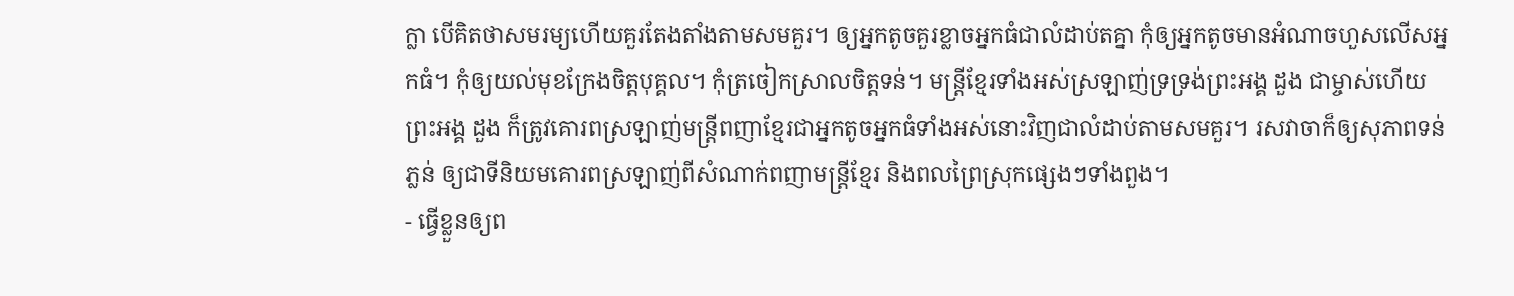ក្លា បើគិតថាសមរម្យហើយគួរតែងតាំងតាមសមគួរ។ ឲ្យអ្នកតូចគួរខ្លាចអ្នកធំជាលំដាប់តគ្នា កុំឲ្យអ្នកតូចមានអំណាចហួសលើសអ្នកធំ។ កុំឲ្យយល់មុខក្រែងចិត្តបុគ្គល។ កុំត្រចៀកស្រាលចិត្តទន់។ មន្ត្រីខ្មែរទាំងអស់ស្រឡាញ់ទ្រទ្រង់ព្រះអង្គ ដួង ជាម្ចាស់ហើយ ព្រះអង្គ ដួង ក៏ត្រូវគោរពស្រឡាញ់មន្ត្រីពញាខ្មែរជាអ្នកតូចអ្នកធំទាំងអស់នោះវិញជាលំដាប់តាមសមគួរ។ រសវាចាក៏ឲ្យសុភាពទន់ភ្លន់ ឲ្យជាទីនិយមគោរពស្រឡាញ់ពីសំណាក់ពញាមន្ត្រីខ្មែរ និងពលព្រៃស្រុកផ្សេងៗទាំងពួង។
- ធ្វើខ្លួនឲ្យព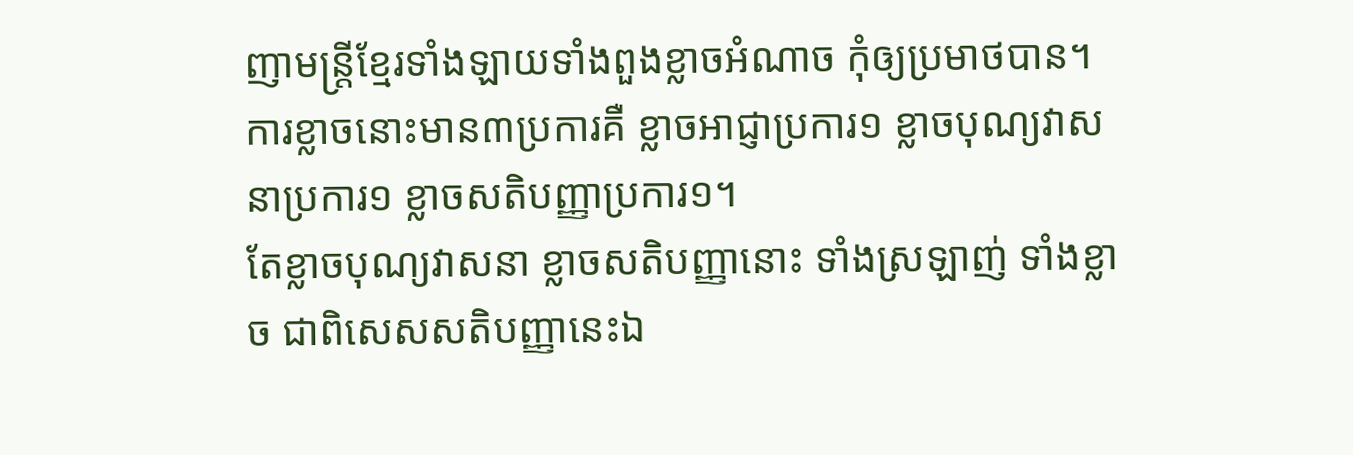ញាមន្ត្រីខ្មែរទាំងឡាយទាំងពួងខ្លាចអំណាច កុំឲ្យប្រមាថបាន។ ការខ្លាចនោះមាន៣ប្រការគឺ ខ្លាចអាជ្ញាប្រការ១ ខ្លាចបុណ្យវាសនាប្រការ១ ខ្លាចសតិបញ្ញាប្រការ១។
តែខ្លាចបុណ្យវាសនា ខ្លាចសតិបញ្ញានោះ ទាំងស្រឡាញ់ ទាំងខ្លាច ជាពិសេសសតិបញ្ញានេះឯ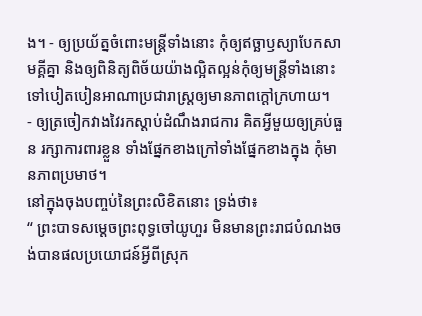ង។ - ឲ្យប្រយ័ត្នចំពោះមន្ត្រីទាំងនោះ កុំឲ្យឥច្ឆាឫស្យាបែកសាមគ្គីគ្នា និងឲ្យពិនិត្យពិច័យយ៉ាងល្អិតល្អន់កុំឲ្យមន្ត្រីទាំងនោះទៅបៀតបៀនអាណាប្រជារាស្ត្រឲ្យមានភាពក្ដៅក្រហាយ។
- ឲ្យត្រចៀកវាងវៃរកស្ដាប់ដំណឹងរាជការ គិតអ្វីមួយឲ្យគ្រប់ធួន រក្សាការពារខ្លួន ទាំងផ្នែកខាងក្រៅទាំងផ្នែកខាងក្នុង កុំមានភាពប្រមាថ។
នៅក្នុងចុងបញ្ចប់នៃព្រះលិខិតនោះ ទ្រង់ថា៖
“ ព្រះបាទសម្ដេចព្រះពុទ្ធចៅយូហួរ មិនមានព្រះរាជបំណងចង់បានផលប្រយោជន៍អ្វីពីស្រុក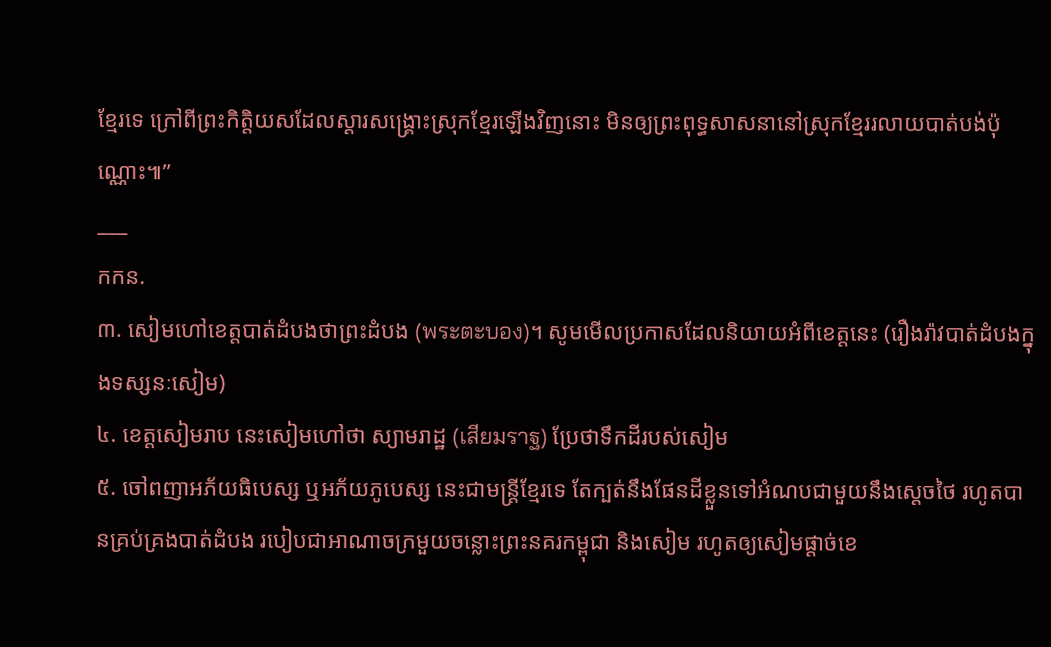ខ្មែរទេ ក្រៅពីព្រះកិត្តិយសដែលស្ដារសង្គ្រោះស្រុកខ្មែរឡើងវិញនោះ មិនឲ្យព្រះពុទ្ធសាសនានៅស្រុកខ្មែររលាយបាត់បង់ប៉ុណ្ណោះ៕”
___
កកន.
៣. សៀមហៅខេត្តបាត់ដំបងថាព្រះដំបង (พระตะบอง)។ សូមមើលប្រកាសដែលនិយាយអំពីខេត្តនេះ (រឿងរ៉ាវបាត់ដំបងក្នុងទស្សនៈសៀម)
៤. ខេត្តសៀមរាប នេះសៀមហៅថា ស្យាមរាដ្ឋ (เสียมราฐ) ប្រែថាទឹកដីរបស់សៀម
៥. ចៅពញាអភ័យធិបេស្ស ឬអភ័យភូបេស្ស នេះជាមន្ត្រីខ្មែរទេ តែក្បត់នឹងផែនដីខ្លួនទៅអំណបជាមួយនឹងស្ដេចថៃ រហូតបានគ្រប់គ្រងបាត់ដំបង របៀបជាអាណាចក្រមួយចន្លោះព្រះនគរកម្ពុជា និងសៀម រហូតឲ្យសៀមផ្ដាច់ខេ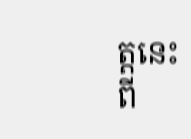ត្តនេះពី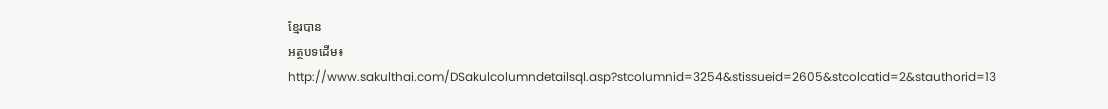ខ្មែរបាន
អត្ថបទដើម៖ http://www.sakulthai.com/DSakulcolumndetailsql.asp?stcolumnid=3254&stissueid=2605&stcolcatid=2&stauthorid=13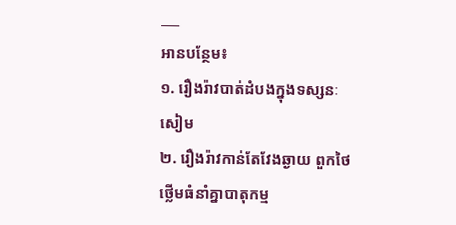___
អានបន្ថែម៖
១. រឿងរ៉ាវបាត់ដំបងក្នុងទស្សនៈសៀម
២. រឿងរ៉ាវកាន់តែវែងឆ្ងាយ ពួកថៃថ្លើមធំនាំគ្នាបាតុកម្ម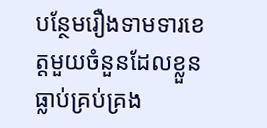បន្ថែមរឿងទាមទារខេត្តមួយចំនួនដែលខ្លួនធ្លាប់គ្រប់គ្រង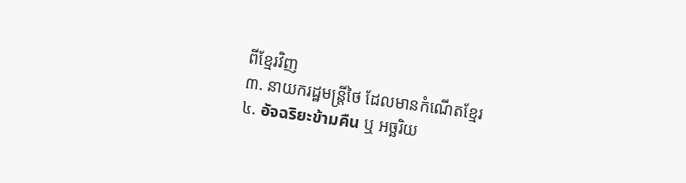ពីខ្មែរវិញ
៣. នាយករដ្ឋមន្ត្រីថៃ ដែលមានកំណើតខ្មែរ
៤. อัจฉริยะข้ามคืน ឬ អច្ឆរិយ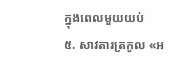ក្នុងពេលមួយយប់
៥. សាវតារត្រកូល «អ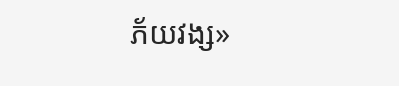ភ័យវង្ស»